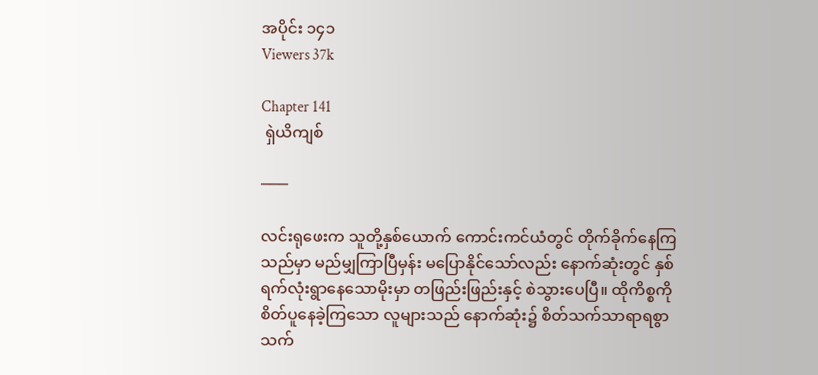အပိုင်း ၁၄၁
Viewers 37k

Chapter 141
 ရှဲယိကျစ်

───

လင်းရုဖေးက သူတို့နှစ်ယောက် ကောင်းကင်ယံတွင် တိုက်ခိုက်နေကြသည်မှာ မည်မျှကြာပြီမှန်း မပြောနိုင်သော်လည်း နောက်ဆုံးတွင် နှစ်ရက်လုံးရွာနေသောမိုးမှာ တဖြည်းဖြည်းနှင့် စဲသွားပေပြီ။ ထိုကိစ္စကို စိတ်ပူနေခဲ့ကြသော လူများသည် နောက်ဆုံး၌ စိတ်သက်သာရာရစွာ သက်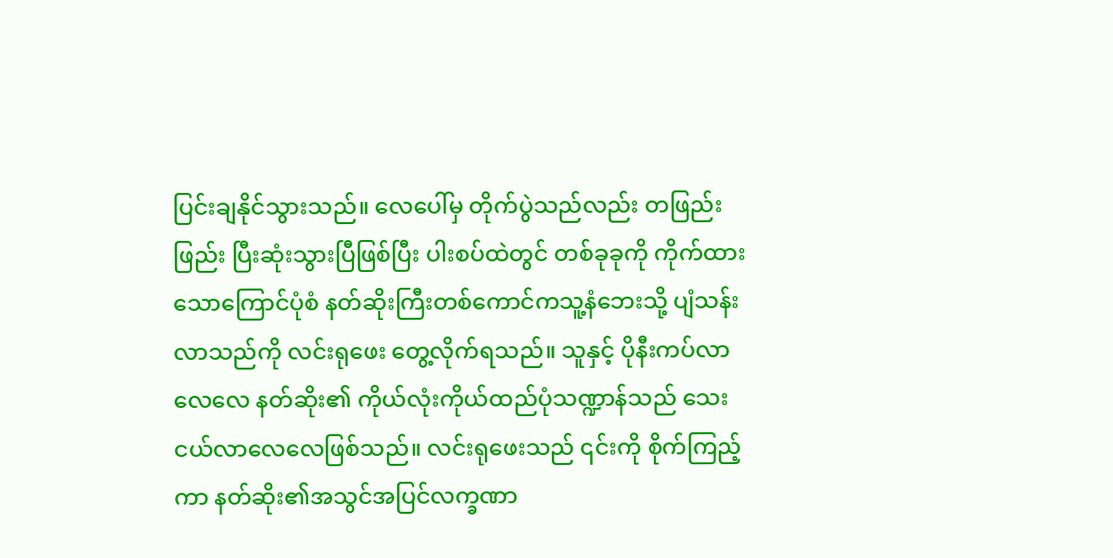ပြင်းချနိုင်သွားသည်။ လေပေါ်မှ တိုက်ပွဲသည်လည်း တဖြည်းဖြည်း ပြီးဆုံးသွားပြီဖြစ်ပြီး ပါးစပ်ထဲတွင် တစ်ခုခုကို ကိုက်ထားသောကြောင်ပုံစံ နတ်ဆိုးကြီးတစ်ကောင်ကသူ့နံဘေးသို့ ပျံသန်းလာသည်ကို လင်းရုဖေး တွေ့လိုက်ရသည်။ သူနှင့် ပိုနီးကပ်လာလေလေ နတ်ဆိုး၏ ကိုယ်လုံးကိုယ်ထည်ပုံသဏ္ဍာန်သည် သေးငယ်လာလေလေဖြစ်သည်။ လင်းရုဖေးသည် ၎င်းကို စိုက်ကြည့်ကာ နတ်ဆိုး၏အသွင်အပြင်လက္ခဏာ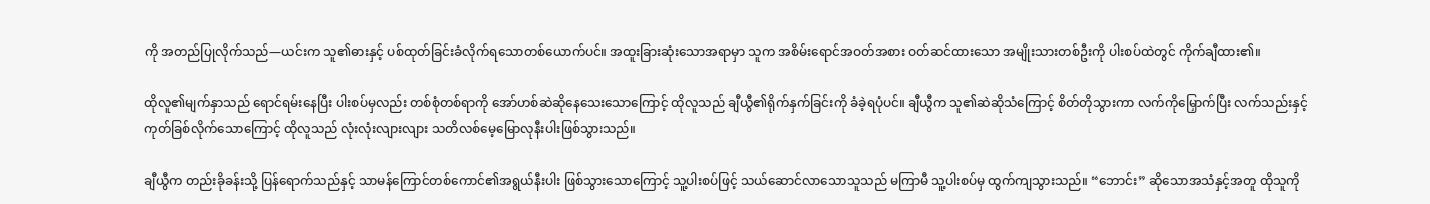ကို အတည်ပြုလိုက်သည်—ယင်းက သူ၏ဓားနှင့် ပစ်ထုတ်ခြင်းခံလိုက်ရသောတစ်ယောက်ပင်။ အထူးခြားဆုံးသောအရာမှာ သူက အစိမ်းရောင်အဝတ်အစား ဝတ်ဆင်ထားသော အမျိုးသားတစ်ဦးကို ပါးစပ်ထဲတွင် ကိုက်ချီထား၏။

ထိုလူ၏မျက်နှာသည် ရောင်ရမ်းနေပြီး ပါးစပ်မှလည်း တစ်စုံတစ်ရာကို အော်ဟစ်ဆဲဆိုနေသေးသောကြောင့် ထိုလူသည် ချီယွီ၏ရိုက်နှက်ခြင်းကို ခံခဲ့ရပုံပင်။ ချီယွီက သူ၏ဆဲဆိုသံကြောင့် စိတ်တိုသွားကာ လက်ကိုမြှောက်ပြီး လက်သည်းနှင့် ကုတ်ခြစ်လိုက်သောကြောင့် ထိုလူသည် လုံးလုံးလျားလျား သတိလစ်မေ့မြောလုနီးပါးဖြစ်သွားသည်။

ချီယွီက တည်းခိုခန်းသို့ ပြန်ရောက်သည်နှင့် သာမန်ကြောင်တစ်ကောင်၏အရွယ်နီးပါး ဖြစ်သွားသောကြောင့် သူ့ပါးစပ်ဖြင့် သယ်ဆောင်လာသောသူသည် မကြာမီ သူ့ပါးစပ်မှ ထွက်ကျသွားသည်။ “ဘောင်း” ဆိုသောအသံနှင့်အတူ ထိုသူကို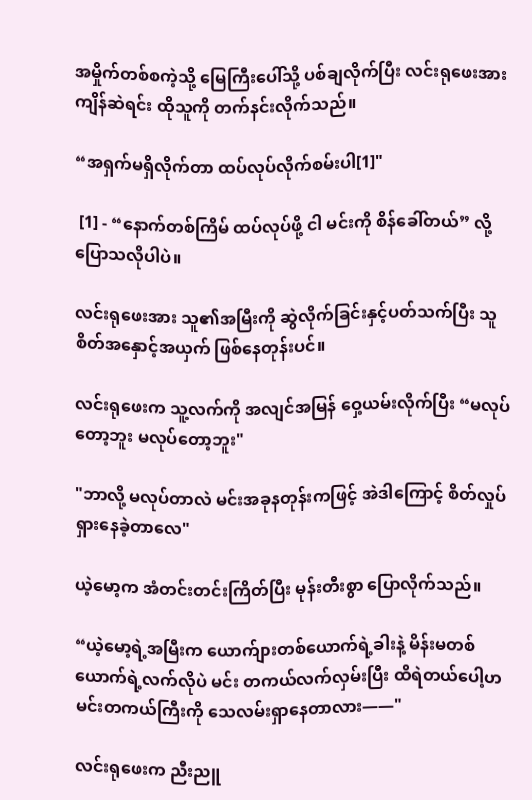အမှိုက်တစ်စကဲ့သို့ မြေကြီးပေါ်သို့ ပစ်ချလိုက်ပြီး လင်းရုဖေးအား ကျိန်ဆဲရင်း ထိုသူကို တက်နင်းလိုက်သည်။

“အရှက်မရှိလိုက်တာ ထပ်လုပ်လိုက်စမ်းပါ[1]"

 [1] - “နောက်တစ်ကြိမ် ထပ်လုပ်ဖို့ ငါ မင်းကို စိန်ခေါ်တယ်” လို့ ပြောသလိုပါပဲ။

လင်းရုဖေးအား သူ၏အမြီးကို ဆွဲလိုက်ခြင်းနှင့်ပတ်သက်ပြီး သူ စိတ်အနှောင့်အယှက် ဖြစ်နေတုန်းပင်။

လင်းရုဖေးက သူ့လက်ကို အလျင်အမြန် ဝှေ့ယမ်းလိုက်ပြီး “မလုပ်တော့ဘူး မလုပ်တော့ဘူး"

"ဘာလို့ မလုပ်တာလဲ မင်းအခုနတုန်းကဖြင့် အဲဒါကြောင့် စိတ်လှုပ်ရှားနေခဲ့တာလေ"

ယဲ့မော့က အံတင်းတင်းကြိတ်ပြီး မုန်းတီးစွာ ပြောလိုက်သည်။

“ယဲ့မော့ရဲ့အမြီးက ယောက်ျားတစ်ယောက်ရဲ့ခါးနဲ့ မိန်းမတစ်ယောက်ရဲ့လက်လိုပဲ မင်း တကယ်လက်လှမ်းပြီး ထိရဲတယ်ပေါ့ဟမင်းတကယ်ကြီးကို သေလမ်းရှာနေတာလား——"

လင်းရုဖေးက ညီးညူ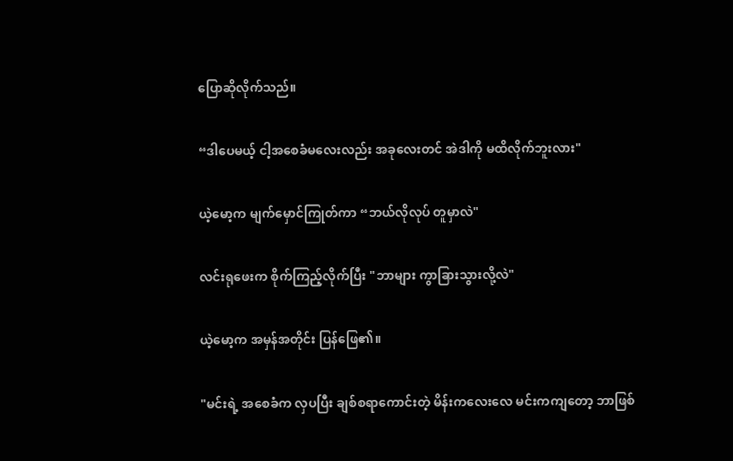ပြောဆိုလိုက်သည်။

“ဒါပေမယ့် ငါ့အစေခံမလေးလည်း အခုလေးတင် အဲဒါကို မထိလိုက်ဘူးလား"

ယဲ့မော့က မျက်မှောင်ကြုတ်ကာ “ဘယ်လိုလုပ် တူမှာလဲ"

လင်းရုဖေးက စိုက်ကြည့်လိုက်ပြီး "ဘာများ ကွာခြားသွားလို့လဲ"

ယဲ့မော့က အမှန်အတိုင်း ပြန်ဖြေ၏။

"မင်းရဲ့ အစေခံက လှပပြီး ချစ်စရာကောင်းတဲ့ မိန်းကလေးလေ မင်းကကျတော့ ဘာဖြစ်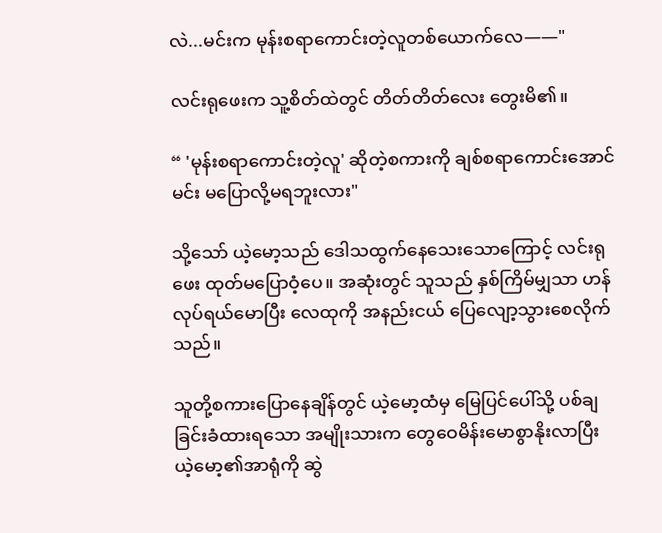လဲ...မင်းက မုန်းစရာကောင်းတဲ့လူတစ်ယောက်လေ——"

လင်းရုဖေးက သူ့စိတ်ထဲတွင် တိတ်တိတ်လေး တွေးမိ၏။

“ 'မုန်းစရာကောင်းတဲ့လူ' ဆိုတဲ့စကားကို ချစ်စရာကောင်းအောင် မင်း မပြောလို့မရဘူးလား"

သို့သော် ယဲ့မော့သည် ဒေါသထွက်နေသေးသောကြောင့် လင်းရုဖေး ထုတ်မပြောဝံ့ပေ။ အဆုံးတွင် သူသည် နှစ်ကြိမ်မျှသာ ဟန်လုပ်ရယ်မောပြီး လေထုကို အနည်းငယ် ပြေလျော့သွားစေလိုက်သည်။

သူတို့စကားပြောနေချိန်တွင် ယဲ့မော့ထံမှ မြေပြင်ပေါ်သို့ ပစ်ချခြင်းခံထားရသော အမျိုးသားက တွေဝေမိန်းမောစွာနိုးလာပြီး ယဲ့မော့၏အာရုံကို ဆွဲ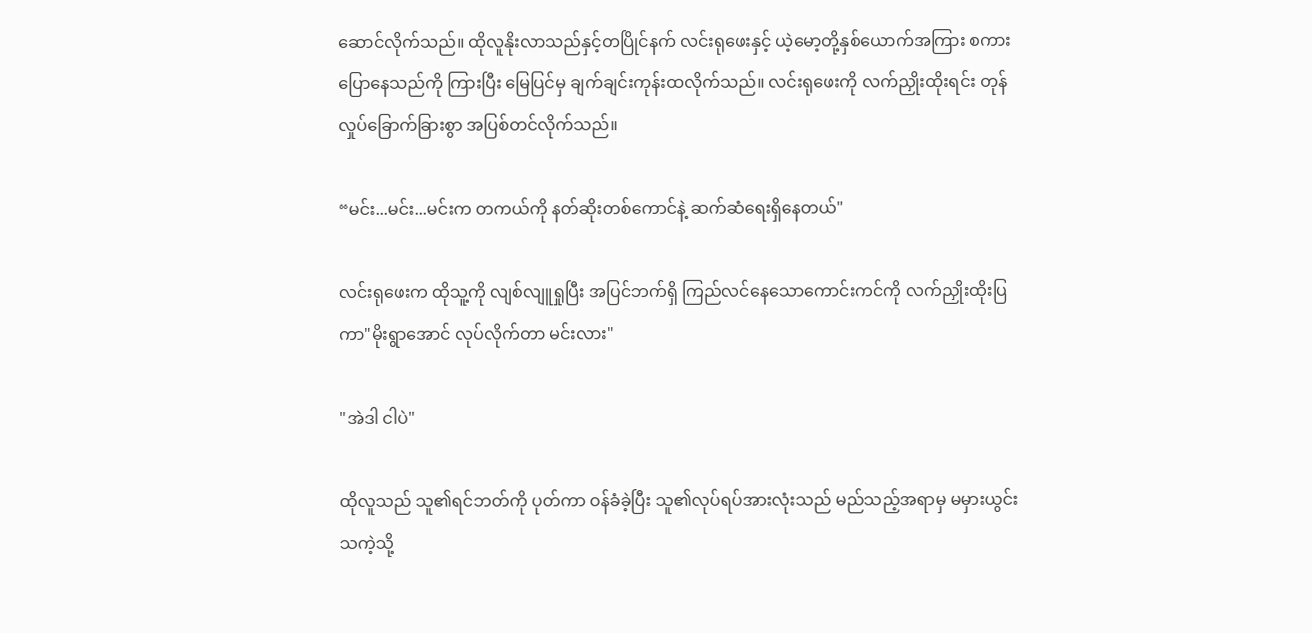ဆောင်လိုက်သည်။ ထိုလူနိုးလာသည်နှင့်တပြိုင်နက် လင်းရုဖေးနှင့် ယဲ့မော့တို့နှစ်ယောက်အကြား စကားပြောနေသည်ကို ကြားပြီး မြေပြင်မှ ချက်ချင်းကုန်းထလိုက်သည်။ လင်းရုဖေးကို လက်ညှိုးထိုးရင်း တုန်လှုပ်ခြောက်ခြားစွာ အပြစ်တင်လိုက်သည်။

“မင်း...မင်း...မင်းက တကယ်ကို နတ်ဆိုးတစ်ကောင်နဲ့ ဆက်ဆံရေးရှိနေတယ်"

လင်းရုဖေးက ထိုသူ့ကို လျစ်လျူရှုပြီး အပြင်ဘက်ရှိ ကြည်လင်နေသောကောင်းကင်ကို လက်ညှိုးထိုးပြကာ"မိုးရွာအောင် လုပ်လိုက်တာ မင်းလား"

"အဲဒါ ငါပဲ"

ထိုလူသည် သူ၏ရင်ဘတ်ကို ပုတ်ကာ ဝန်ခံခဲ့ပြီး သူ၏လုပ်ရပ်အားလုံးသည် မည်သည့်အရာမှ မမှားယွင်းသကဲ့သို့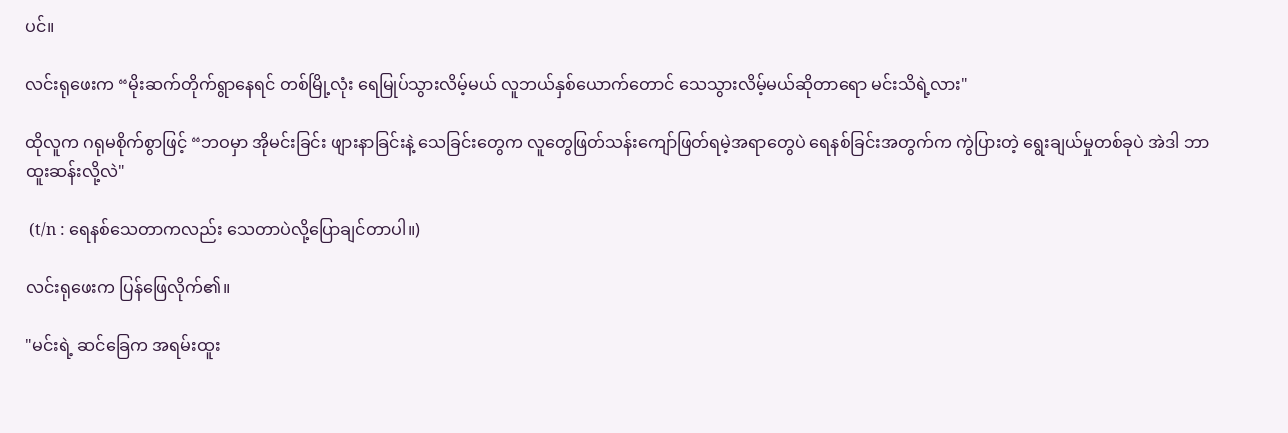ပင်။

လင်းရုဖေးက “မိုးဆက်တိုက်ရွာနေရင် တစ်မြို့လုံး ရေမြုပ်သွားလိမ့်မယ် လူဘယ်နှစ်ယောက်တောင် သေသွားလိမ့်မယ်ဆိုတာရော မင်းသိရဲ့လား"

ထိုလူက ဂရုမစိုက်စွာဖြင့် “ဘဝမှာ အိုမင်းခြင်း ဖျားနာခြင်းနဲ့ သေခြင်းတွေက လူတွေဖြတ်သန်းကျော်ဖြတ်ရမဲ့အရာတွေပဲ ရေနစ်ခြင်းအတွက်က ကွဲပြားတဲ့ ရွေးချယ်မှုတစ်ခုပဲ အဲဒါ ဘာထူးဆန်းလို့လဲ"

 (t/n : ရေနစ်သေတာကလည်း သေတာပဲလို့ပြောချင်တာပါ။)

လင်းရုဖေးက ပြန်ဖြေလိုက်၏။

"မင်းရဲ့ ဆင်ခြေက အရမ်းထူး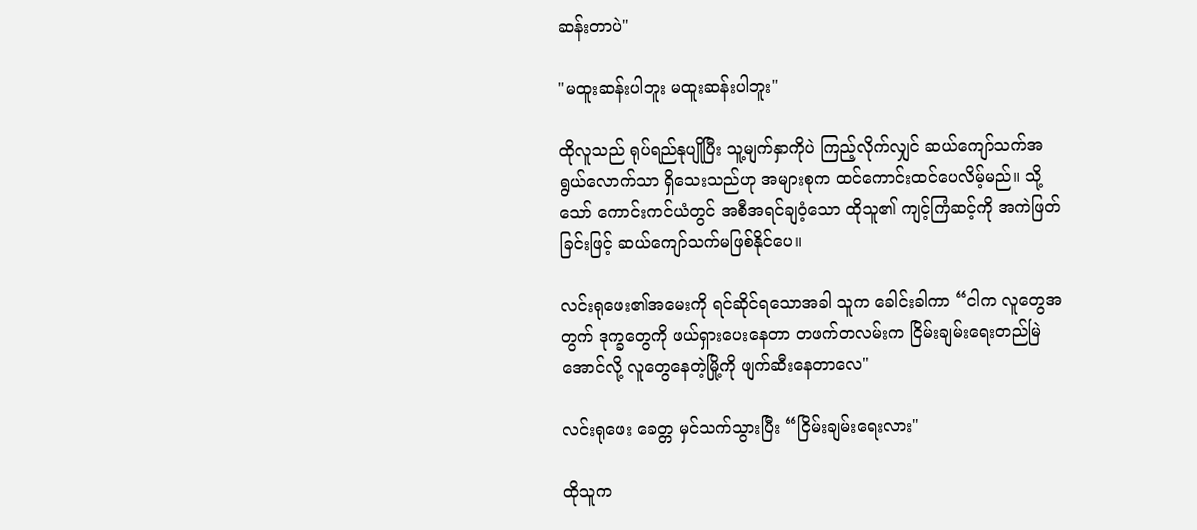ဆန်းတာပဲ"

"မထူးဆန်းပါဘူး မထူးဆန်းပါဘူး"

ထိုလူသည် ရုပ်ရည်နုပျိုပြီး သူ့မျက်နှာကိုပဲ ကြည့်လိုက်လျှင် ဆယ်ကျော်သက်အရွယ်လောက်သာ ရှိသေးသည်ဟု အများစုက ထင်ကောင်းထင်ပေလိမ့်မည်။ သို့သော် ကောင်းကင်ယံတွင် အစီအရင်ချဝံ့သော ထိုသူ၏ ကျင့်ကြံဆင့်ကို အကဲဖြတ်ခြင်းဖြင့် ဆယ်ကျော်သက်မဖြစ်နိုင်ပေ။

လင်းရုဖေး၏အမေးကို ရင်ဆိုင်ရသောအခါ သူက ခေါင်းခါကာ “ငါက လူတွေအတွက် ဒုက္ခတွေကို ဖယ်ရှားပေးနေတာ တဖက်တလမ်းက ငြိမ်းချမ်းရေးတည်မြဲအောင်လို့ လူတွေနေတဲ့မြို့ကို ဖျက်ဆီးနေတာလေ"

လင်းရုဖေး ခေတ္တ မှင်သက်သွားပြီး “ငြိမ်းချမ်းရေးလား"

ထိုသူက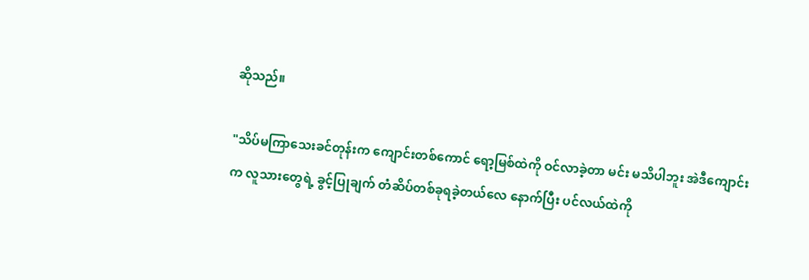ဆိုသည်။

"သိပ်မကြာသေးခင်တုန်းက ကျောင်းတစ်ကောင် ရော့မြစ်ထဲကို ဝင်လာခဲ့တာ မင်း မသိပါဘူး အဲဒီကျောင်းက လူသားတွေရဲ့ ခွင့်ပြုချက် တံဆိပ်တစ်ခုရခဲ့တယ်လေ နောက်ပြီး ပင်လယ်ထဲကို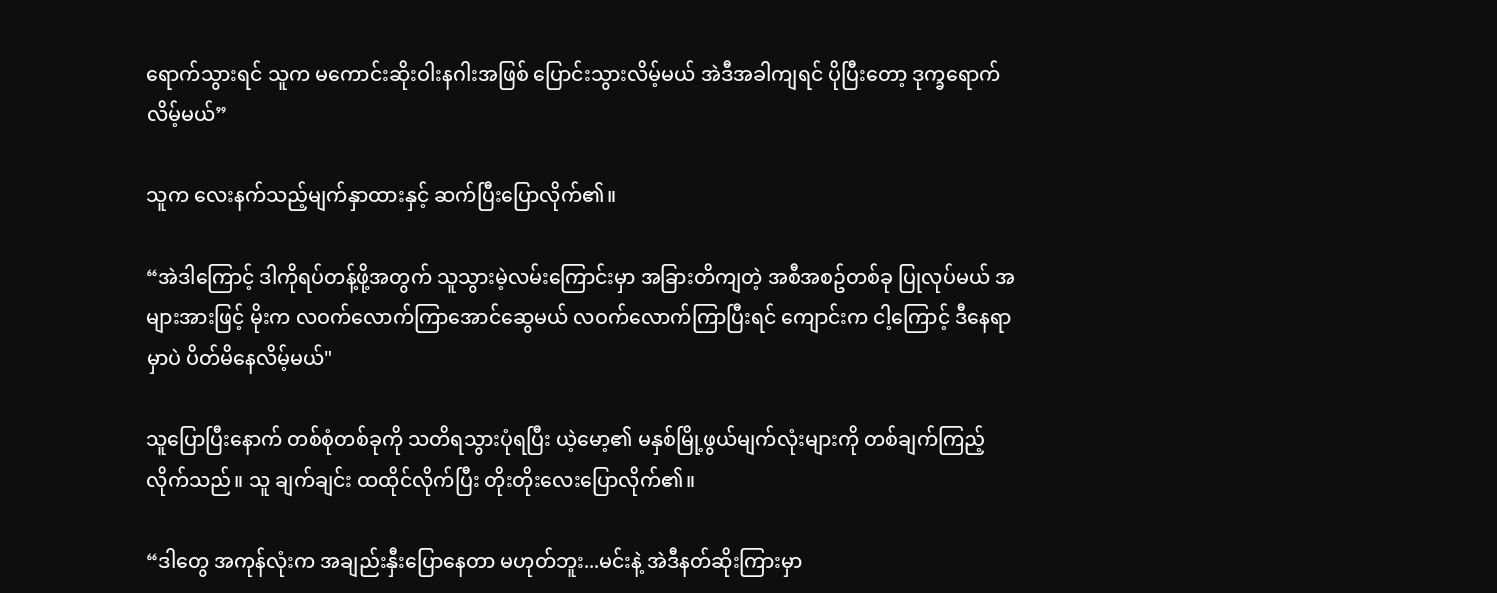ရောက်သွားရင် သူက မကောင်းဆိုးဝါးနဂါးအဖြစ် ပြောင်းသွားလိမ့်မယ် အဲဒီအခါကျရင် ပိုပြီးတော့ ဒုက္ခရောက်လိမ့်မယ်”

သူက လေးနက်သည့်မျက်နှာထားနှင့် ဆက်ပြီးပြောလိုက်၏။

“အဲဒါကြောင့် ဒါကိုရပ်တန့်ဖို့အတွက် သူသွားမဲ့လမ်းကြောင်းမှာ အခြားတိကျတဲ့ အစီအစဥ်တစ်ခု ပြုလုပ်မယ် အများအားဖြင့် မိုးက လဝက်လောက်ကြာအောင်ဆွေမယ် လဝက်လောက်ကြာပြီးရင် ကျောင်းက ငါ့ကြောင့် ဒီနေရာမှာပဲ ပိတ်မိနေလိမ့်မယ်"

သူပြောပြီးနောက် တစ်စုံတစ်ခုကို သတိရသွားပုံရပြီး ယဲ့မော့၏ မနှစ်မြို့ဖွယ်မျက်လုံးများကို တစ်ချက်ကြည့်လိုက်သည်။ သူ ချက်ချင်း ထထိုင်လိုက်ပြီး တိုးတိုးလေးပြောလိုက်၏။

“ဒါတွေ အကုန်လုံးက အချည်းနှီးပြောနေတာ မဟုတ်ဘူး...မင်းနဲ့ အဲဒီနတ်ဆိုးကြားမှာ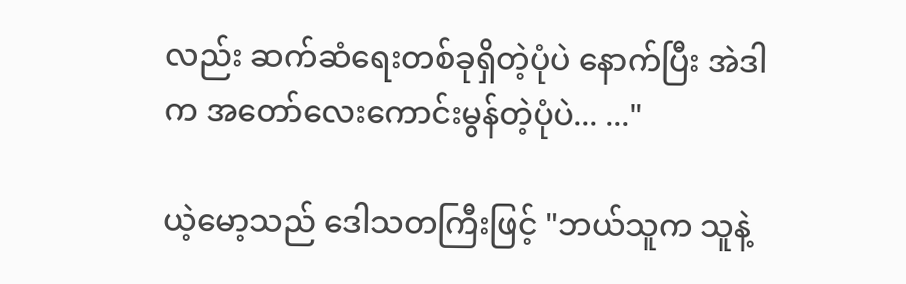လည်း ဆက်ဆံရေးတစ်ခုရှိတဲ့ပုံပဲ နောက်ပြီး အဲဒါက အတော်လေးကောင်းမွန်တဲ့ပုံပဲ... ..."

ယဲ့မော့သည် ဒေါသတကြီးဖြင့် "ဘယ်သူက သူနဲ့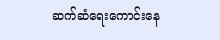ဆက်ဆံရေးကောင်းနေ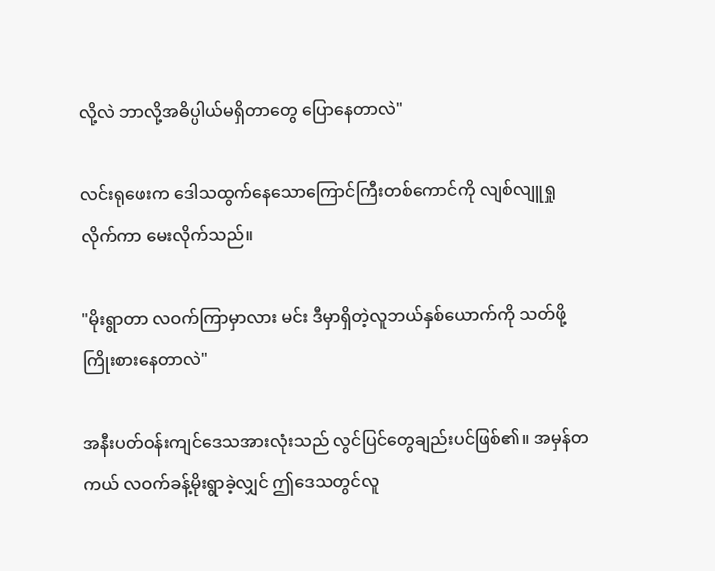လို့လဲ ဘာလို့အဓိပ္ပါယ်မရှိတာတွေ ပြောနေတာလဲ"

လင်းရုဖေးက ဒေါသထွက်နေသောကြောင်ကြီးတစ်ကောင်ကို လျစ်လျူရှုလိုက်ကာ မေးလိုက်သည်။

"မိုးရွာတာ လဝက်ကြာမှာလား မင်း ဒီမှာရှိတဲ့လူဘယ်နှစ်ယောက်ကို သတ်ဖို့ ကြိုးစားနေတာလဲ"

အနီးပတ်ဝန်းကျင်ဒေသအားလုံးသည် လွင်ပြင်တွေချည်းပင်ဖြစ်၏။ အမှန်တကယ် လဝက်ခန့်မိုးရွာခဲ့လျှင် ဤဒေသတွင်လူ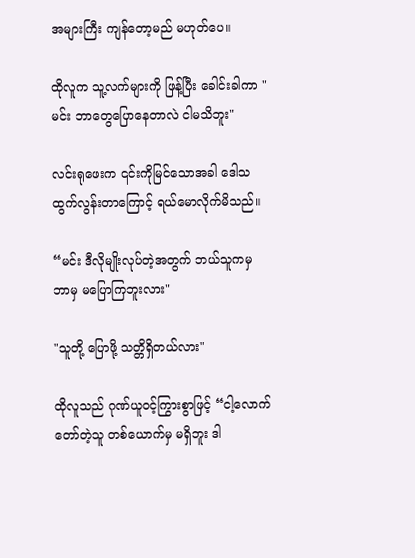အများကြီး ကျန်တော့မည် မဟုတ်ပေ။

ထိုလူက သူ့လက်များကို ဖြန့်ပြီး ခေါင်းခါကာ "မင်း ဘာတွေပြောနေတာလဲ ငါမသိဘူး"

လင်းရုဖေးက ၎င်းကိုမြင်သောအခါ ဒေါသထွက်လွန်းတာကြောင့် ရယ်မောလိုက်မိသည်။

“မင်း ဒီလိုမျိုးလုပ်တဲ့အတွက် ဘယ်သူကမှ ဘာမှ မပြောကြဘူးလား"

"သူတို့ ပြောဖို့ သတ္တိရှိတယ်လား"

ထိုလူသည် ဂုဏ်ယူဝင့်ကြွားစွာဖြင့် “ငါ့လောက် တော်တဲ့သူ တစ်ယောက်မှ မရှိဘူး ဒါ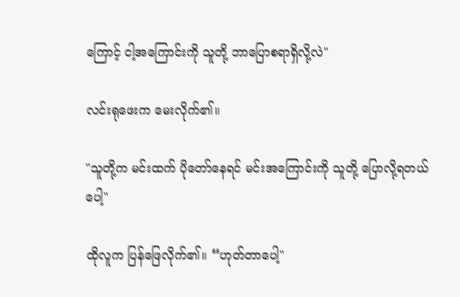ကြောင့် ငါ့အကြောင်းကို သူတို့ ဘာပြောစရာရှိလို့လဲ"

လင်းရုဖေးက မေးလိုက်၏။

"သူတို့က မင်းထက် ပိုတော်နေရင် မင်းအကြောင်းကို သူတို့ ပြောလို့ရတယ်ပေါ့"

ထိုလူက ပြန်ဖြေလိုက်၏။ “ဟုတ်တာပေါ့"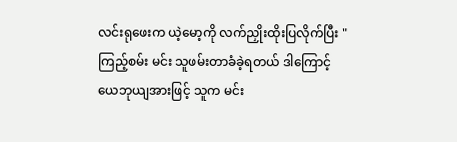လင်းရုဖေးက ယဲ့မော့ကို လက်ညှိုးထိုးပြလိုက်ပြီး "ကြည့်စမ်း မင်း သူဖမ်းတာခံခဲ့ရတယ် ဒါကြောင့် ယေဘုယျအားဖြင့် သူက မင်း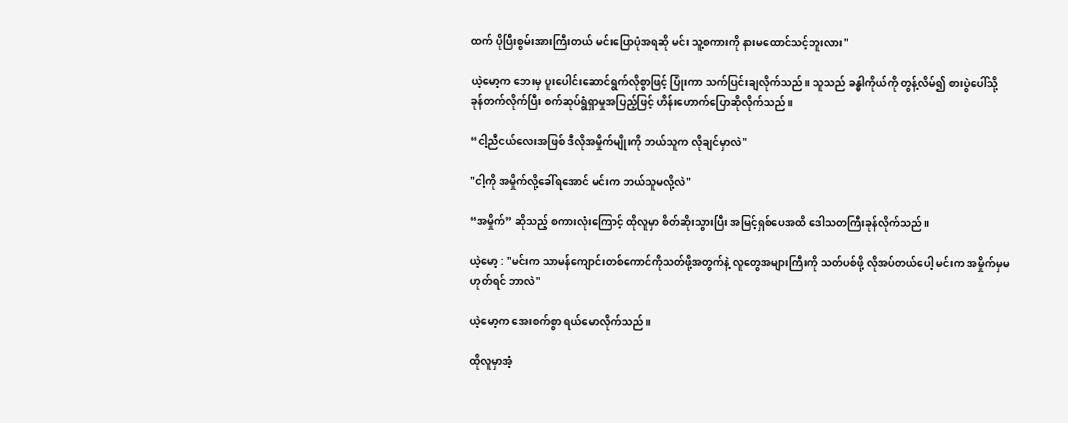ထက် ပိုပြီးစွမ်းအားကြီးတယ် မင်းပြောပုံအရဆို မင်း သူ့စကားကို နားမထောင်သင့်ဘူးလား"

ယဲ့မော့က ဘေးမှ ပူးပေါင်းဆောင်ရွက်လိုစွာဖြင့် ပြုံးကာ သက်ပြင်းချလိုက်သည်။ သူသည် ခန္ဓါကိုယ်ကို တွန့်လိမ်၍ စားပွဲပေါ်သို့ ခုန်တက်လိုက်ပြီး စက်ဆုပ်ရွံရှာမှုအပြည့်ဖြင့် ဟိန်းဟောက်ပြောဆိုလိုက်သည်။

“ငါ့ညီငယ်လေးအဖြစ် ဒီလိုအမှိုက်မျိုးကို ဘယ်သူက လိုချင်မှာလဲ"

"ငါ့ကို အမှိုက်လို့ခေါ်ရအောင် မင်းက ဘယ်သူမလို့လဲ"

“အမှိုက်” ဆိုသည့် စကားလုံးကြောင့် ထိုလူမှာ စိတ်ဆိုးသွားပြီး အမြင့်ရှစ်ပေအထိ ဒေါသတကြီးခုန်လိုက်သည်။

ယဲ့မော့ : "မင်းက သာမန်ကျောင်းတစ်ကောင်ကိုသတ်ဖို့အတွက်နဲ့ လူတွေအများကြီးကို သတ်ပစ်ဖို့ လိုအပ်တယ်ပေါ့ မင်းက အမှိုက်မှမဟုတ်ရင် ဘာလဲ"

ယဲ့မော့က အေးစက်စွာ ရယ်မောလိုက်သည်။

ထိုလူမှာအံ့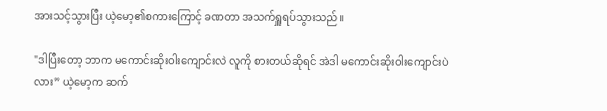အားသင့်သွားပြီး ယဲ့မော့၏စကားကြောင့် ခဏတာ အသက်ရှူရပ်သွားသည်။

"ဒါပြီးတော့ ဘာက မကောင်းဆိုးဝါးကျောင်းလဲ လူကို စားတယ်ဆိုရင် အဲဒါ မကောင်းဆိုးဝါးကျောင်းပဲလား” ယဲ့မော့က ဆက်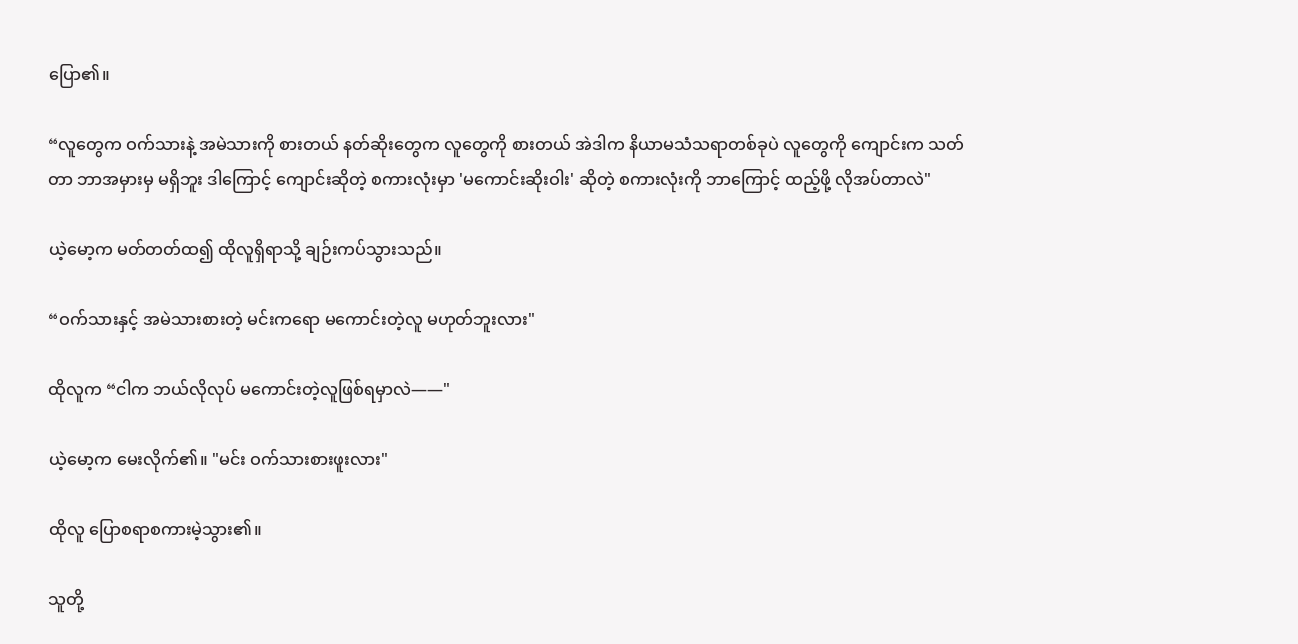ပြော၏။

“လူတွေက ဝက်သားနဲ့ အမဲသားကို စားတယ် နတ်ဆိုးတွေက လူတွေကို စားတယ် အဲဒါက နိယာမသံသရာတစ်ခုပဲ လူတွေကို ကျောင်းက သတ်တာ ဘာအမှားမှ မရှိဘူး ဒါကြောင့် ကျောင်းဆိုတဲ့ စကားလုံးမှာ 'မကောင်းဆိုးဝါး' ဆိုတဲ့ စကားလုံးကို ဘာကြောင့် ထည့်ဖို့ လိုအပ်တာလဲ"

ယဲ့မော့က မတ်တတ်ထ၍ ထိုလူရှိရာသို့ ချဉ်းကပ်သွားသည်။

“ဝက်သားနှင့် အမဲသားစားတဲ့ မင်းကရော မကောင်းတဲ့လူ မဟုတ်ဘူးလား"

ထိုလူက “ငါက ဘယ်လိုလုပ် မကောင်းတဲ့လူဖြစ်ရမှာလဲ——"

ယဲ့မော့က မေးလိုက်၏။ "မင်း ဝက်သားစားဖူးလား"

ထိုလူ ပြောစရာစကားမဲ့သွား၏။

သူတို့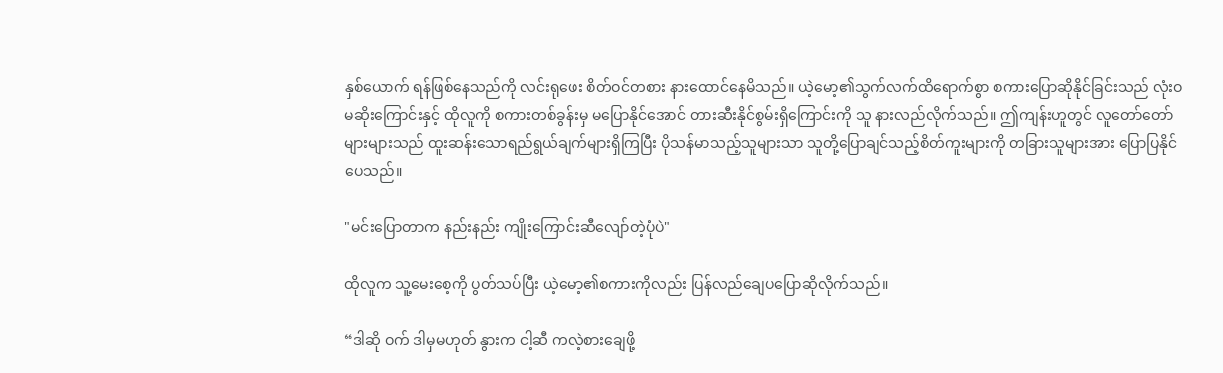နှစ်ယောက် ရန်ဖြစ်နေသည်ကို လင်းရုဖေး စိတ်ဝင်တစား နားထောင်နေမိသည်။ ယဲ့မော့၏သွက်လက်ထိရောက်စွာ စကားပြောဆိုနိုင်ခြင်းသည် လုံးဝမဆိုးကြောင်းနှင့် ထိုလူကို စကားတစ်ခွန်းမှ မပြောနိုင်အောင် တားဆီးနိုင်စွမ်းရှိကြောင်းကို သူ နားလည်လိုက်သည်။ ဤကျန်းဟူတွင် လူတော်တော်များများသည် ထူးဆန်းသောရည်ရွယ်ချက်များရှိကြပြီး ပိုသန်မာသည့်သူများသာ သူတို့ပြောချင်သည့်စိတ်ကူးများကို တခြားသူများအား ပြောပြနိုင်ပေသည်။

"မင်းပြောတာက နည်းနည်း ကျိုးကြောင်းဆီလျော်တဲ့ပုံပဲ"

ထိုလူက သူ့မေးစေ့ကို ပွတ်သပ်ပြီး ယဲ့မော့၏စကားကိုလည်း ပြန်လည်ချေပပြောဆိုလိုက်သည်။

“ဒါဆို ဝက် ဒါမှမဟုတ် နွားက ငါ့ဆီ ကလဲ့စားချေဖို့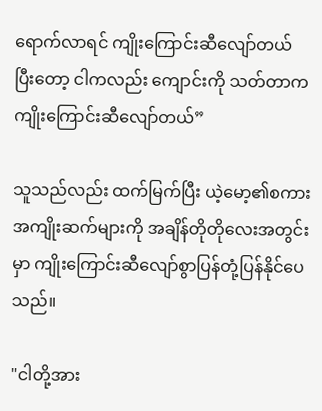ရောက်လာရင် ကျိုးကြောင်းဆီလျော်တယ် ပြီးတော့ ငါကလည်း ကျောင်းကို သတ်တာက ကျိုးကြောင်းဆီလျော်တယ်”

သူသည်လည်း ထက်မြက်ပြီး ယဲ့မော့၏စကားအကျိုးဆက်များကို အချိန်တိုတိုလေးအတွင်းမှာ ကျိုးကြောင်းဆီလျော်စွာပြန်တုံ့ပြန်နိုင်ပေသည်။

"ငါတို့အား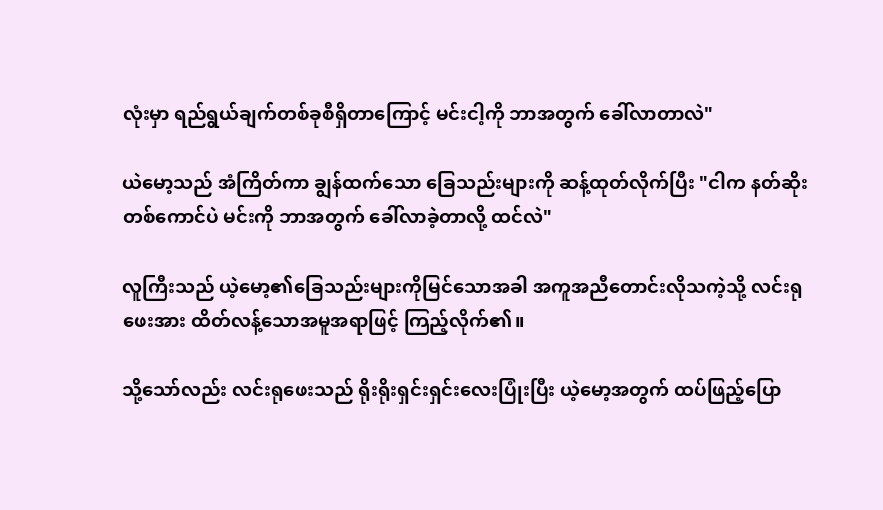လုံးမှာ ရည်ရွယ်ချက်တစ်ခုစီရှိတာကြောင့် မင်းငါ့ကို ဘာအတွက် ခေါ်လာတာလဲ"

ယဲမော့သည် အံကြိတ်ကာ ချွန်ထက်သော ခြေသည်းများကို ဆန့်ထုတ်လိုက်ပြီး "ငါက နတ်ဆိုးတစ်ကောင်ပဲ မင်းကို ဘာအတွက် ခေါ်လာခဲ့တာလို့ ထင်လဲ"

လူကြီးသည် ယဲ့မော့၏ခြေသည်းများကိုမြင်သောအခါ အကူအညီတောင်းလိုသကဲ့သို့ လင်းရုဖေးအား ထိတ်လန့်သောအမူအရာဖြင့် ကြည့်လိုက်၏။

သို့သော်လည်း လင်းရုဖေးသည် ရိုးရိုးရှင်းရှင်းလေးပြုံးပြီး ယဲ့မော့အတွက် ထပ်ဖြည့်ပြော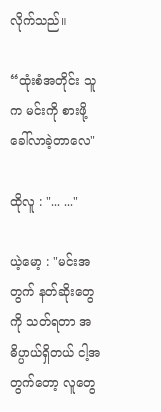လိုက်သည်။

“ထုံးစံအတိုင်း သူက မင်းကို စားဖို့ ခေါ်လာခဲ့တာလေ"

ထိုလူ : "... ..."

ယဲ့မော့ : "မင်းအတွက် နတ်ဆိုးတွေကို သတ်ရတာ အဓိပ္ပာယ်ရှိတယ် ငါ့အတွက်တော့ လူတွေ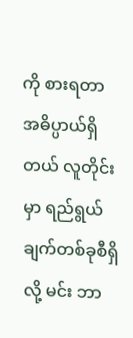ကို စားရတာ အဓိပ္ပာယ်ရှိတယ် လူတိုင်းမှာ ရည်ရွယ်ချက်တစ်ခုစီရှိလို့ မင်း ဘာ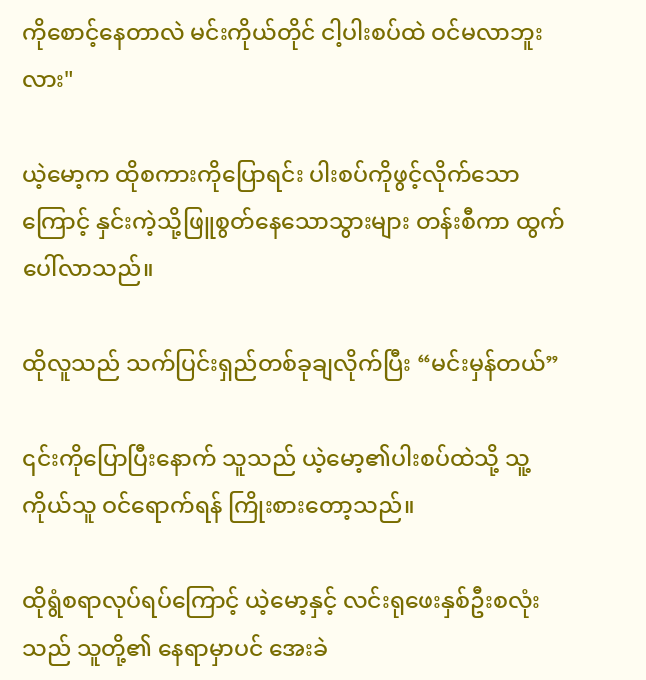ကိုစောင့်နေတာလဲ မင်းကိုယ်တိုင် ငါ့ပါးစပ်ထဲ ဝင်မလာဘူးလား"

ယဲ့မော့က ထိုစကားကိုပြောရင်း ပါးစပ်ကိုဖွင့်လိုက်သောကြောင့် နှင်းကဲ့သို့ဖြူစွတ်နေသောသွားများ တန်းစီကာ ထွက်ပေါ်လာသည်။

ထိုလူသည် သက်ပြင်းရှည်တစ်ခုချလိုက်ပြီး “မင်းမှန်တယ်”

၎င်းကိုပြောပြီးနောက် သူသည် ယဲ့မော့၏ပါးစပ်ထဲသို့ သူ့ကိုယ်သူ ဝင်ရောက်ရန် ကြိုးစားတော့သည်။

ထိုရွံစရာလုပ်ရပ်ကြောင့် ယဲ့မော့နှင့် လင်းရုဖေးနှစ်ဦးစလုံးသည် သူတို့၏ နေရာမှာပင် အေးခဲ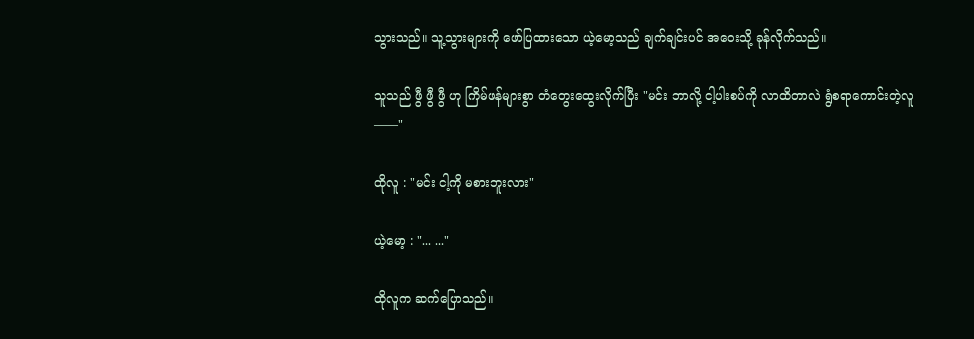သွားသည်။ သူ့သွားများကို ဖော်ပြထားသော ယဲ့မော့သည် ချက်ချင်းပင် အဝေးသို့ ခုန်လိုက်သည်။

သူသည် ဖွီ ဖွီ ဖွီ ဟု ကြိမ်ဖန်များစွာ တံတွေးထွေးလိုက်ပြီး "မင်း ဘာလို့ ငါ့ပါးစပ်ကို လာထိတာလဲ ရွံစရာကောင်းတဲ့လူ——"

ထိုလူ : "မင်း ငါ့ကို မစားဘူးလား"

ယဲ့မော့ : "... ..."

ထိုလူက ဆက်ပြောသည်။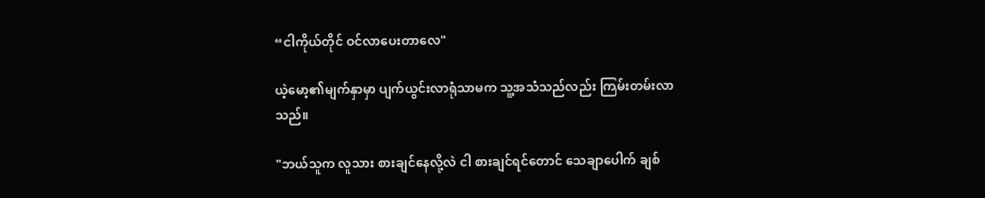“ငါကိုယ်တိုင် ဝင်လာပေးတာလေ"

ယဲ့မော့၏မျက်နှာမှာ ပျက်ယွင်းလာရုံသာမက သူ့အသံသည်လည်း ကြမ်းတမ်းလာသည်။

"ဘယ်သူက လူသား စားချင်နေလို့လဲ ငါ စားချင်ရင်တောင် သေချာပေါက် ချစ်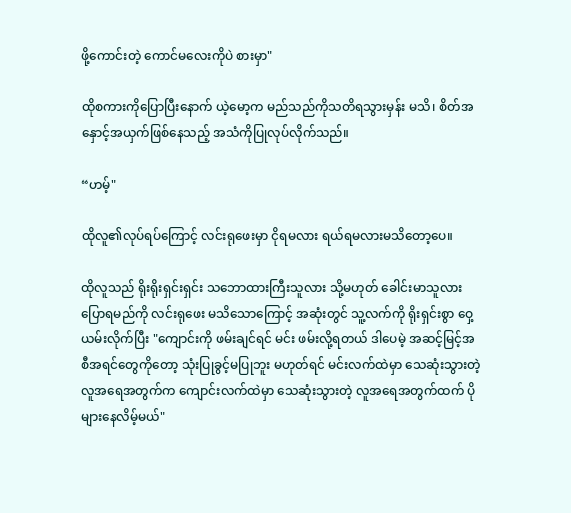ဖို့ကောင်းတဲ့ ကောင်မလေးကိုပဲ စားမှာ"

ထိုစကားကိုပြောပြီးနောက် ယဲ့မော့က မည်သည်ကိုသတိရသွားမှန်း မသိ၊ စိတ်အနှောင့်အယှက်ဖြစ်နေသည့် အသံကိုပြုလုပ်လိုက်သည်။

“ဟမ့်"

ထိုလူ၏လုပ်ရပ်ကြောင့် လင်းရုဖေးမှာ ငိုရမလား ရယ်ရမလားမသိတော့ပေ။

ထိုလူသည် ရိုးရိုးရှင်းရှင်း သဘောထားကြီးသူလား သို့မဟုတ် ခေါင်းမာသူလား ပြောရမည်ကို လင်းရုဖေး မသိသောကြောင့် အဆုံးတွင် သူ့လက်ကို ရိုးရှင်းစွာ ဝှေ့ယမ်းလိုက်ပြီး "ကျောင်းကို ဖမ်းချင်ရင် မင်း ဖမ်းလို့ရတယ် ဒါပေမဲ့ အဆင့်မြင့်အစီအရင်တွေကိုတော့ သုံးပြုခွင့်မပြုဘူး မဟုတ်ရင် မင်းလက်ထဲမှာ သေဆုံးသွားတဲ့လူအရေအတွက်က ကျောင်းလက်ထဲမှာ သေဆုံးသွားတဲ့ လူအရေအတွက်ထက် ပိုများနေလိမ့်မယ်"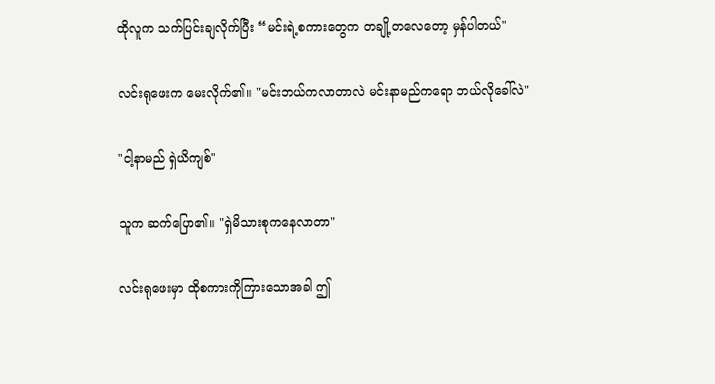ထိုလူက သက်ပြင်းချလိုက်ပြီး “မင်းရဲ့စကားတွေက တချို့တလေတော့ မှန်ပါတယ်"

လင်းရုဖေးက မေးလိုက်၏။ "မင်းဘယ်ကလာတာလဲ မင်းနာမည်ကရော ဘယ်လိုခေါ်လဲ"

"ငါ့နာမည် ရှဲယိကျစ်"

သူက ဆက်ပြော၏။ "ရှဲမိသားစုကနေလာတာ"

လင်းရုဖေးမှာ ထိုစကားကိုကြားသောအခါ ဤ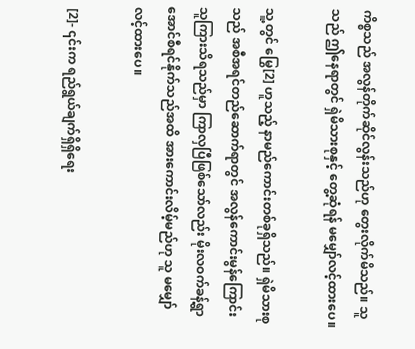ကိစ္စသည် အလွန်တိုက်ဆိုင်လွန်းသည်ဟု တွေးလိုက်မိသည်။ သူသည် ဤနေရာတွင် ရှဲမိသားစုနှင့် တွေ့ဆုံရန် မမျှော်လင့်ထားပေ။

သူ့တွင် မြွေ[2] ဟူသည့် နာမည်ကောင်းတစ်ခုရှိသည်။ ရှဲမိသားစုသည် အစီအရင်တည်ဆောက်ရာတွင် အလွန်ကောင်းမွန်ကြောင်း သူကြားသိရသည်မှာ ကြာလှပြီဖြစ်သော်လည်း မိုးလဝက်ခန့်ရွာအောင်စီရင်နိုက်သည်အထိ အားကောင်းလိမ့်မည်ဟု သူ မမျှော်လင့်ထားပေ။

 [2]- ၎င်းက ရည်ရွယ်ချက်ရှိရှိရေး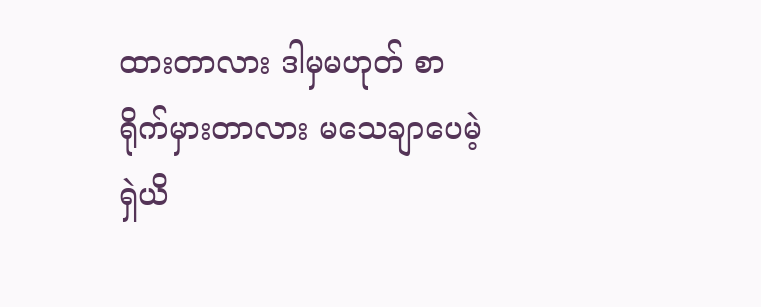ထားတာလား ဒါမှမဟုတ် စာရိုက်မှားတာလား မသေချာပေမဲ့ ရှဲယိ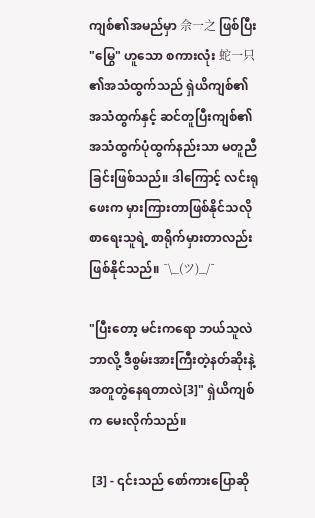ကျစ်၏အမည်မှာ 佘一之 ဖြစ်ပြီး "မြွေ" ဟူသော စကားလုံး 蛇一只 ၏အသံထွက်သည် ရှဲယိကျစ်၏အသံထွက်နှင့် ဆင်တူပြီးကျစ်၏အသံထွက်ပုံထွက်နည်းသာ မတူညီခြင်းဖြစ်သည်။ ဒါကြောင့် လင်းရုဖေးက မှားကြားတာဖြစ်နိုင်သလို စာရေးသူရဲ့ စာရိုက်မှားတာလည်း ဖြစ်နိုင်သည်။ ¯\_(ツ)_/¯

"ပြီးတော့ မင်းကရော ဘယ်သူလဲ ဘာလို့ ဒီစွမ်းအားကြီးတဲ့နတ်ဆိုးနဲ့ အတူတွဲနေရတာလဲ[3]" ရှဲယိကျစ်က မေးလိုက်သည်။

 [3] - ၎င်းသည် စော်ကားပြောဆို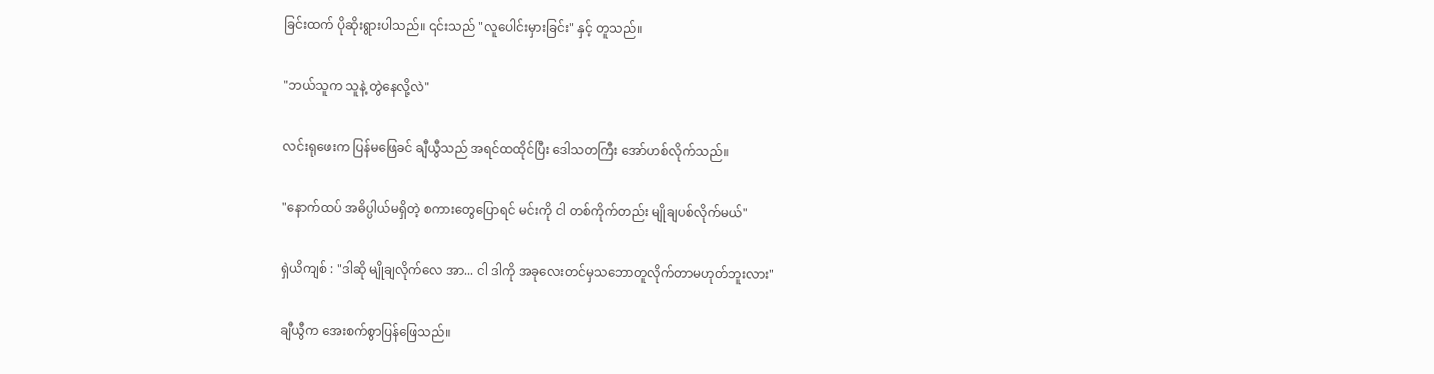ခြင်းထက် ပိုဆိုးရွားပါသည်။ ၎င်းသည် "လူပေါင်းမှားခြင်း" နှင့် တူသည်။

"ဘယ်သူက သူနဲ့ တွဲနေလို့လဲ"

လင်းရုဖေးက ပြန်မဖြေခင် ချီယွီသည် အရင်ထထိုင်ပြီး ဒေါသတကြီး အော်ဟစ်လိုက်သည်။

"နောက်ထပ် အဓိပ္ပါယ်မရှိတဲ့ စကားတွေပြောရင် မင်းကို ငါ တစ်ကိုက်တည်း မျိုချပစ်လိုက်မယ်"

ရှဲယိကျစ် : "ဒါဆို မျိုချလိုက်လေ အာ... ငါ ဒါကို အခုလေးတင်မှသဘောတူလိုက်တာမဟုတ်ဘူးလား"

ချီယွီက အေးစက်စွာပြန်ဖြေသည်။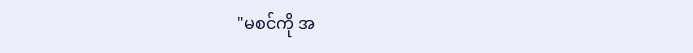"မစင်ကို အ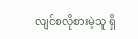လျင်စလိုစားမဲ့သူ ရှိ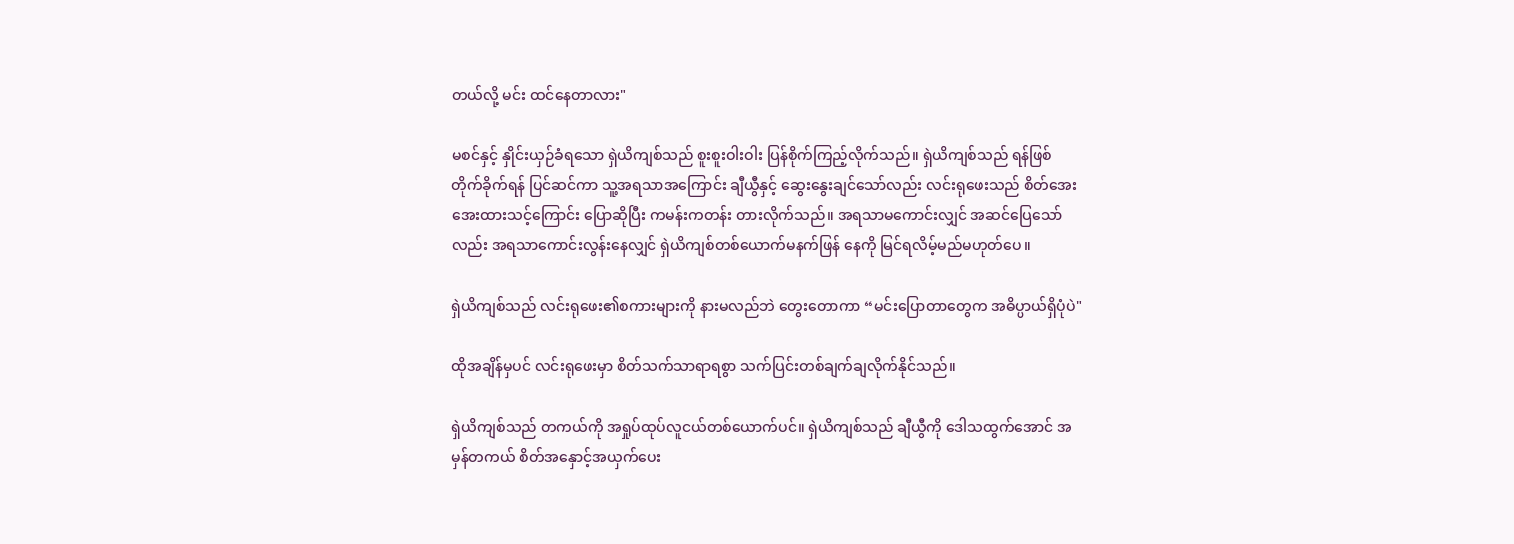တယ်လို့ မင်း ထင်နေတာလား"

မစင်နှင့် နှိုင်းယှဉ်ခံရသော ရှဲယိကျစ်သည် စူးစူးဝါးဝါး ပြန်စိုက်ကြည့်လိုက်သည်။ ရှဲယိကျစ်သည် ရန်ဖြစ်တိုက်ခိုက်ရန် ပြင်ဆင်ကာ သူ့အရသာအကြောင်း ချီယွီနှင့် ဆွေးနွေးချင်သော်လည်း လင်းရုဖေးသည် စိတ်အေးအေးထားသင့်ကြောင်း ပြောဆိုပြီး ကမန်းကတန်း တားလိုက်သည်။ အရသာမကောင်းလျှင် အဆင်ပြေသော်လည်း အရသာကောင်းလွန်းနေလျှင် ရှဲယိကျစ်တစ်ယောက်မနက်ဖြန် နေကို မြင်ရလိမ့်မည်မဟုတ်ပေ။

ရှဲယိကျစ်သည် လင်းရုဖေး၏စကားများကို နားမလည်ဘဲ တွေးတောကာ “မင်းပြောတာတွေက အဓိပ္ပာယ်ရှိပုံပဲ"

ထိုအချိန်မှပင် လင်းရုဖေးမှာ စိတ်သက်သာရာရစွာ သက်ပြင်းတစ်ချက်ချလိုက်နိုင်သည်။

ရှဲယိကျစ်သည် တကယ်ကို အရှုပ်ထုပ်လူငယ်တစ်ယောက်ပင်။ ရှဲယိကျစ်သည် ချီယွီကို ဒေါသထွက်အောင် အမှန်တကယ် စိတ်အနှောင့်အယှက်ပေး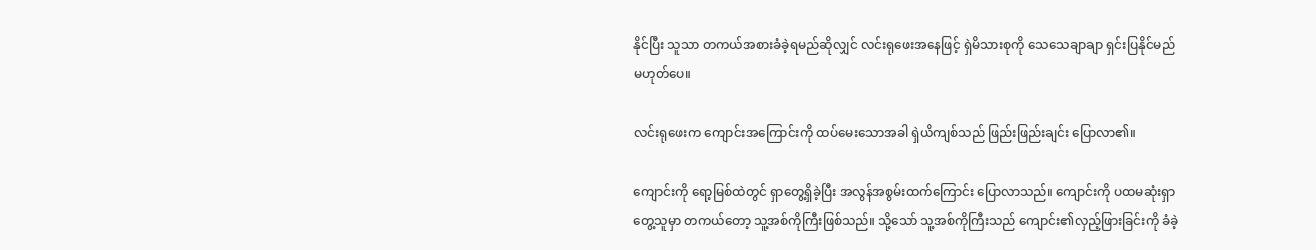နိုင်ပြီး သူသာ တကယ်အစားခံခဲ့ရမည်ဆိုလျှင် လင်းရုဖေးအနေဖြင့် ရှဲမိသားစုကို သေသေချာချာ ရှင်းပြနိုင်မည်မဟုတ်ပေ။

လင်းရုဖေးက ကျောင်းအကြောင်းကို ထပ်မေးသောအခါ ရှဲယိကျစ်သည် ဖြည်းဖြည်းချင်း ပြောလာ၏။

ကျောင်းကို ရော့မြစ်ထဲတွင် ရှာတွေ့ရှိခဲ့ပြီး အလွန်အစွမ်းထက်ကြောင်း ပြောလာသည်။ ကျောင်းကို ပထမဆုံးရှာတွေ့သူမှာ တကယ်တော့ သူ့အစ်ကိုကြီးဖြစ်သည်။ သို့သော် သူ့အစ်ကိုကြီးသည် ကျောင်း၏လှည့်ဖြားခြင်းကို ခံခဲ့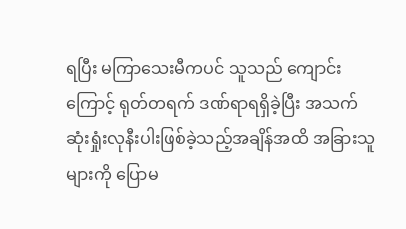ရပြီး မကြာသေးမီကပင် သူသည် ကျောင်းကြောင့် ရုတ်တရက် ဒဏ်ရာရရှိခဲ့ပြီး အသက်ဆုံးရှုံးလုနီးပါးဖြစ်ခဲ့သည့်အချိန်အထိ အခြားသူများကို ပြောမ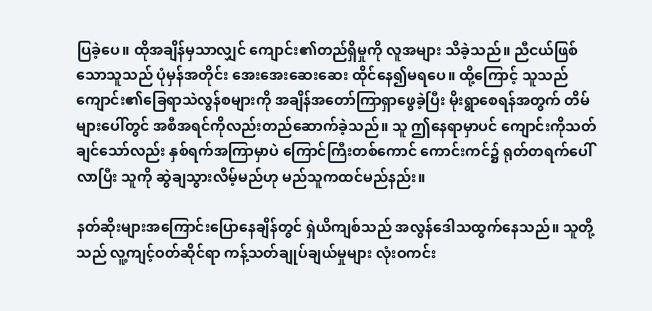ပြခဲ့ပေ။ ထိုအချိန်မှသာလျှင် ကျောင်း၏တည်ရှိမှုကို လူအများ သိခဲ့သည်။ ညီငယ်ဖြစ်သောသူသည် ပုံမှန်အတိုင်း အေးအေးဆေးဆေး ထိုင်နေ၍မရပေ။ ထို့ကြောင့် သူသည် ကျောင်း၏ခြေရာသဲလွန်စများကို အချိန်အတော်ကြာရှာဖွေခဲ့ပြီး မိုးရွာစေရန်အတွက် တိမ်များပေါ်တွင် အစီအရင်ကိုလည်းတည်ဆောက်ခဲ့သည်။ သူ ဤနေရာမှာပင် ကျောင်းကိုသတ်ချင်သော်လည်း နှစ်ရက်အကြာမှာပဲ ကြောင်ကြီးတစ်ကောင် ကောင်းကင်၌ ရုတ်တရက်ပေါ်လာပြီး သူကို ဆွဲချသွားလိမ့်မည်ဟု မည်သူကထင်မည်နည်း။

နတ်ဆိုးများအကြောင်းပြောနေချိန်တွင် ရှဲယိကျစ်သည် အလွန်ဒေါသထွက်နေသည်။ သူတို့သည် လူ့ကျင့်ဝတ်ဆိုင်ရာ ကန့်သတ်ချုပ်ချယ်မှုများ လုံးဝကင်း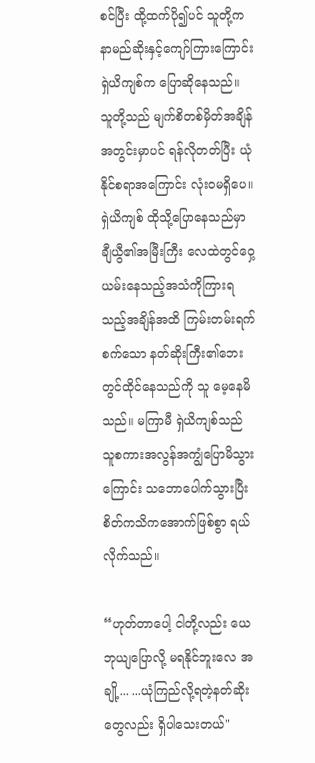စင်ပြီး ထို့ထက်ပို၍ပင် သူတို့က နာမည်ဆိုးနှင့်ကျော်ကြားကြောင်း ရှဲယိကျစ်က ပြောဆိုနေသည်။ သူတို့သည် မျက်စိတစ်မှိတ်အချိန်အတွင်းမှာပင် ရန်လိုတတ်ပြီး ယုံနိုင်စရာအကြောင်း လုံးဝမရှိပေ။ ရှဲယိကျစ် ထိုသို့ပြောနေသည်မှာ ချီယွီ၏အမြီးကြီး လေထဲတွင်ဝှေ့ယမ်းနေသည့်အသံကိုကြားရသည့်အချိန်အထိ ကြမ်းတမ်းရက်စက်သော နတ်ဆိုးကြီး၏ဘေးတွင်ထိုင်နေသည်ကို သူ မေ့နေမိသည်။ မကြာမီ ရှဲယိကျစ်သည် သူစကားအလွန်အကျွံပြောမိသွားကြောင်း သဘောပေါက်သွားပြီး စိတ်ကသိကအောက်ဖြစ်စွာ ရယ်လိုက်သည်။

“ဟုတ်တာပေါ့ ငါတို့လည်း ယေဘုယျပြောလို့ မရနိုင်ဘူးလေ အချို့... ...ယုံကြည်လို့ရတဲ့နတ်ဆိုးတွေလည်း ရှိပါသေးတယ်"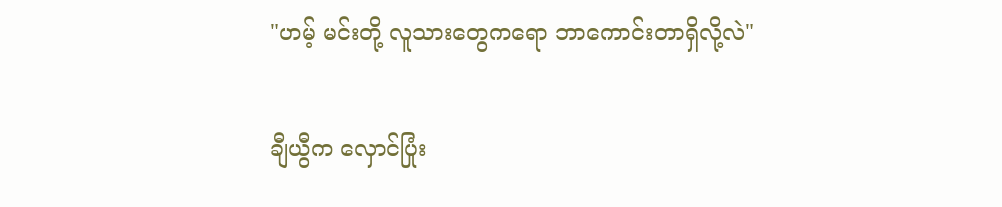"ဟမ့် မင်းတို့ လူသားတွေကရော ဘာကောင်းတာရှိလို့လဲ"

ချီယွီက လှောင်ပြုံး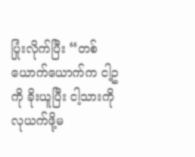ပြုံးလိုက်ပြီး “တစ်ယောက်ယောက်က ငါ့ဥကို ခိုးယူပြီး ငါ့သားကို လုယက်ဖို့မ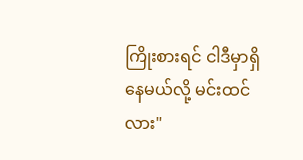ကြိုးစားရင် ငါဒီမှာရှိနေမယ်လို့ မင်းထင်လား"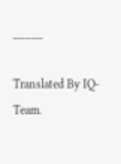_____

Translated By IQ-Team.